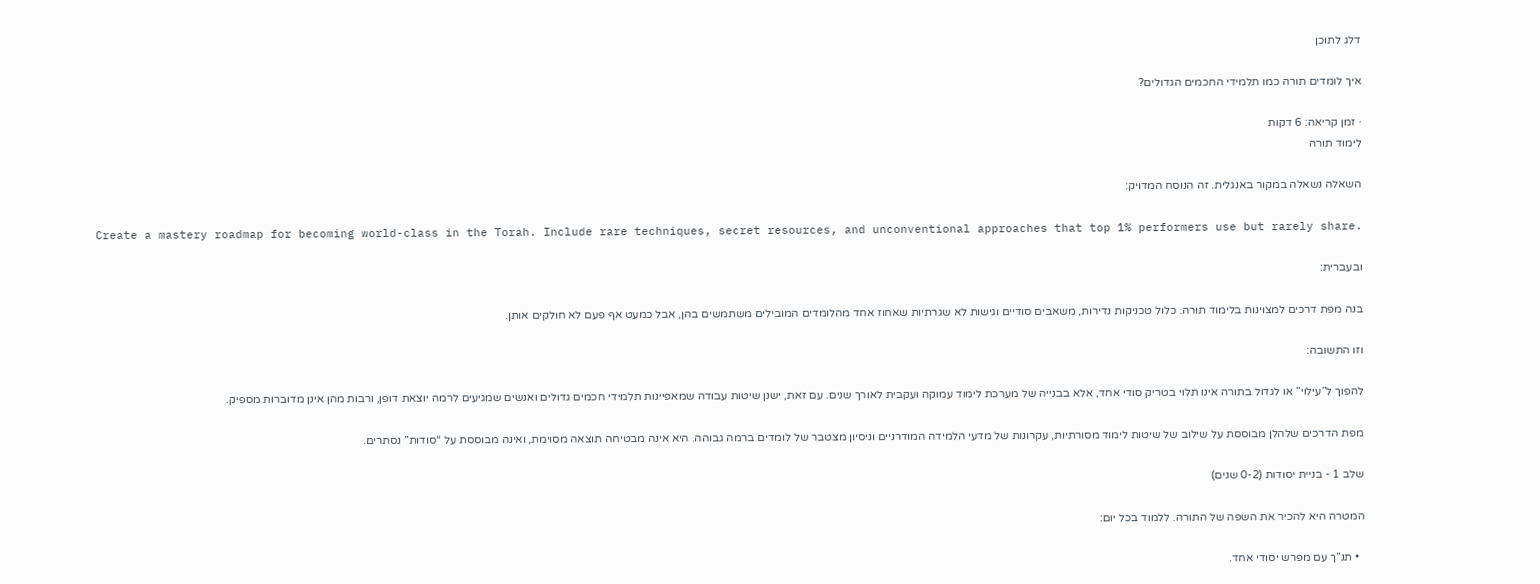דלג לתוכן

איך לומדים תורה כמו תלמידי החכמים הגדולים?

· זמן קריאה: 6 דקות
לימוד תורה

השאלה נשאלה במקור באנגלית. זה הנוסח המדויק:

Create a mastery roadmap for becoming world-class in the Torah. Include rare techniques, secret resources, and unconventional approaches that top 1% performers use but rarely share.

ובעברית:

בנה מפת דרכים למצוינות בלימוד תורה. כלול טכניקות נדירות, משאבים סודיים וגישות לא שגרתיות שאחוז אחד מהלומדים המובילים משתמשים בהן, אבל כמעט אף פעם לא חולקים אותן.

וזו התשובה:

להפוך ל”עילוי” או לגדול בתורה אינו תלוי בטריק סודי אחד, אלא בבנייה של מערכת לימוד עמוקה ועקבית לאורך שנים. עם זאת, ישנן שיטות עבודה שמאפיינות תלמידי חכמים גדולים ואנשים שמגיעים לרמה יוצאת דופן, ורבות מהן אינן מדוברות מספיק.

מפת הדרכים שלהלן מבוססת על שילוב של שיטות לימוד מסורתיות, עקרונות של מדעי הלמידה המודרניים וניסיון מצטבר של לומדים ברמה גבוהה. היא אינה מבטיחה תוצאה מסוימת, ואינה מבוססת על “סודות” נסתרים.

שלב 1 - בניית יסודות (0-2 שנים)

המטרה היא להכיר את השפה של התורה. ללמוד בכל יום:

  • תנ”ך עם מפרש יסודי אחד.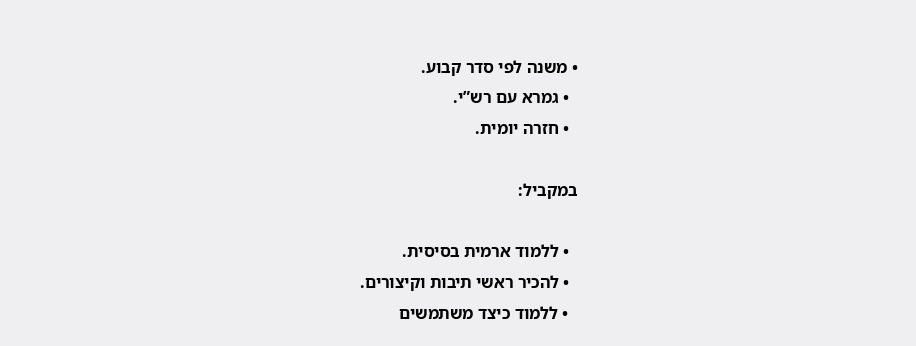• משנה לפי סדר קבוע.
  • גמרא עם רש”י.
  • חזרה יומית.

במקביל:

  • ללמוד ארמית בסיסית.
  • להכיר ראשי תיבות וקיצורים.
  • ללמוד כיצד משתמשים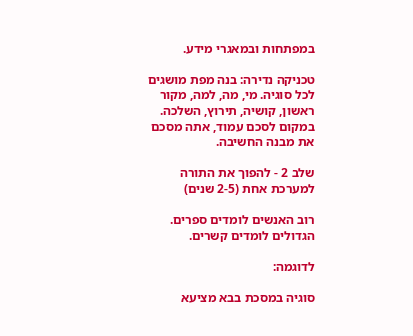במפתחות ובמאגרי מידע.

טכניקה נדירה: בנה מפת מושגים לכל סוגיה. מי, מה, למה, מקור ראשון, קושיה, תירוץ, השלכה. במקום לסכם עמוד, אתה מסכם את מבנה החשיבה.

שלב 2 - להפוך את התורה למערכת אחת (2-5 שנים)

רוב האנשים לומדים ספרים. הגדולים לומדים קשרים.

לדוגמה:

סוגיה במסכת בבא מציעא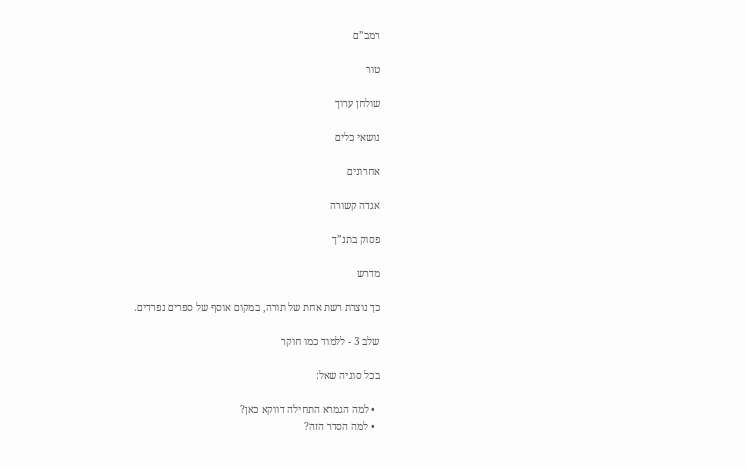רמב”ם

טור

שולחן ערוך

נושאי כלים

אחרונים

אגדה קשורה

פסוק בתנ”ך

מדרש

כך נוצרת רשת אחת של תורה, במקום אוסף של ספרים נפרדים.

שלב 3 - ללמוד כמו חוקר

בכל סוגיה שאל:

  • למה הגמרא התחילה דווקא כאן?
  • למה הסדר הזה?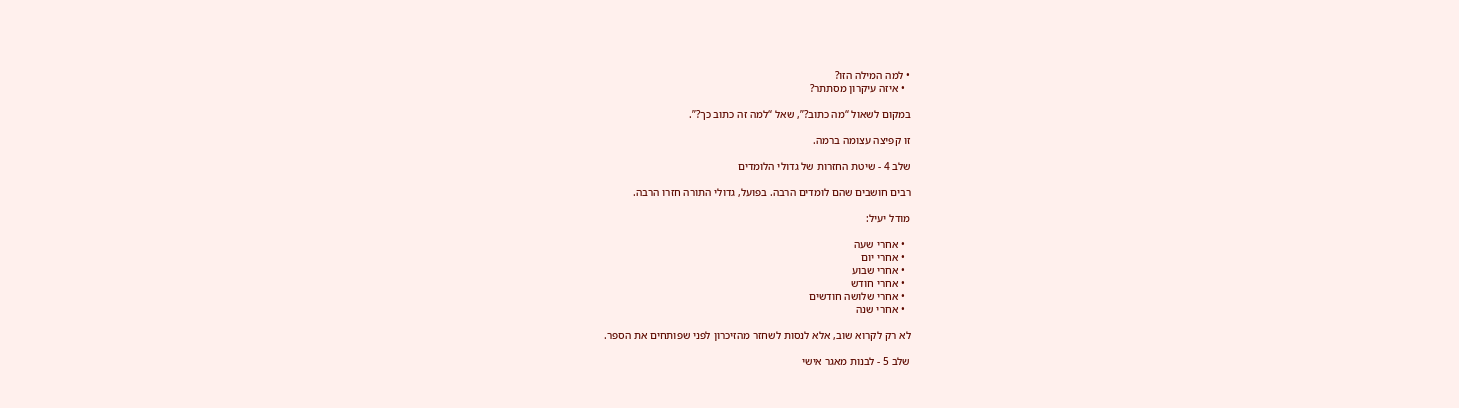• למה המילה הזו?
  • איזה עיקרון מסתתר?

במקום לשאול “מה כתוב?”, שאל “למה זה כתוב כך?”.

זו קפיצה עצומה ברמה.

שלב 4 - שיטת החזרות של גדולי הלומדים

רבים חושבים שהם לומדים הרבה. בפועל, גדולי התורה חזרו הרבה.

מודל יעיל:

  • אחרי שעה
  • אחרי יום
  • אחרי שבוע
  • אחרי חודש
  • אחרי שלושה חודשים
  • אחרי שנה

לא רק לקרוא שוב, אלא לנסות לשחזר מהזיכרון לפני שפותחים את הספר.

שלב 5 - לבנות מאגר אישי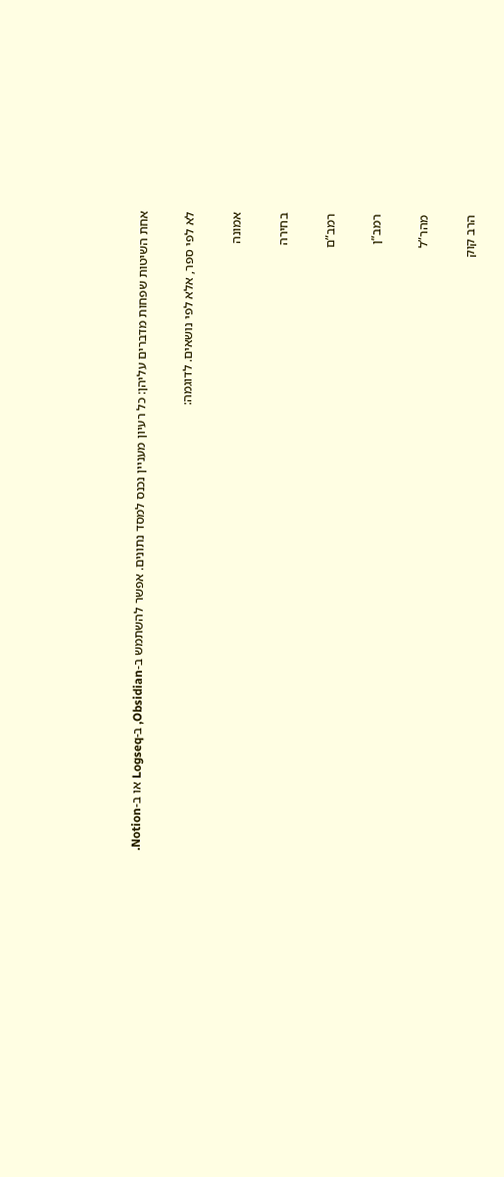אחת השיטות שפחות מדברים עליהן: כל רעיון מעניין נכנס למסד נתונים. אפשר להשתמש ב-Obsidian, ב-Logseq או ב-Notion.

לא לפי ספר, אלא לפי נושאים. לדוגמה:

אמונה

בחירה

רמב”ם

רמב”ן

מהר”ל

הרב קוק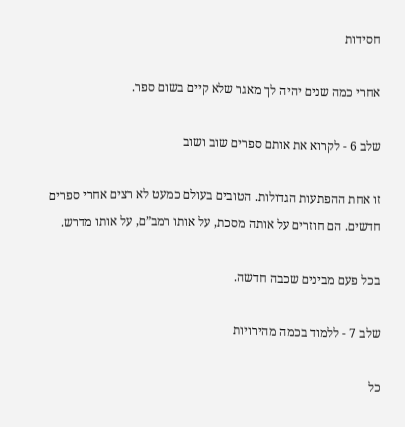חסידות

אחרי כמה שנים יהיה לך מאגר שלא קיים בשום ספר.

שלב 6 - לקרוא את אותם ספרים שוב ושוב

זו אחת ההפתעות הגדולות. הטובים בעולם כמעט לא רצים אחרי ספרים חדשים. הם חוזרים על אותה מסכת, על אותו רמב”ם, על אותו מדרש.

בכל פעם מבינים שכבה חדשה.

שלב 7 - ללמוד בכמה מהירויות

כל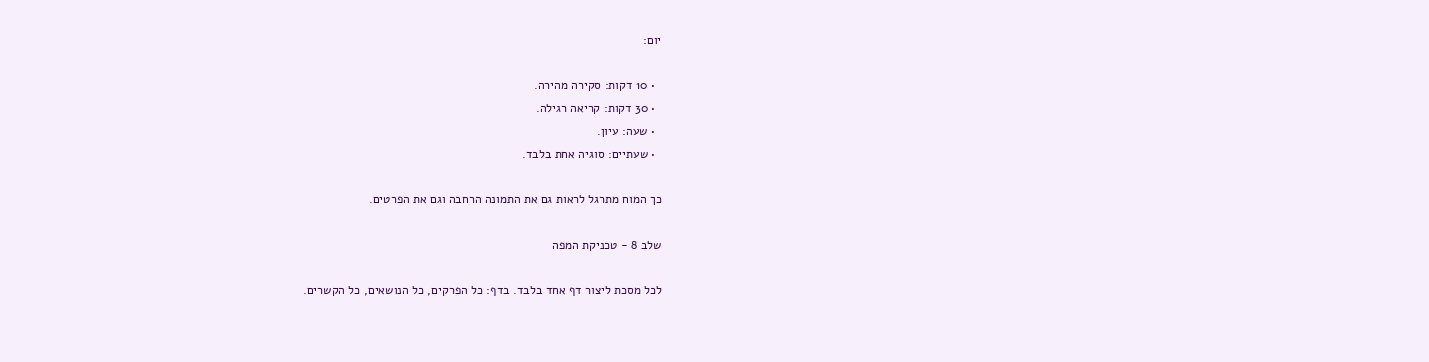יום:

  • 10 דקות: סקירה מהירה.
  • 30 דקות: קריאה רגילה.
  • שעה: עיון.
  • שעתיים: סוגיה אחת בלבד.

כך המוח מתרגל לראות גם את התמונה הרחבה וגם את הפרטים.

שלב 8 - טכניקת המפה

לכל מסכת ליצור דף אחד בלבד. בדף: כל הפרקים, כל הנושאים, כל הקשרים.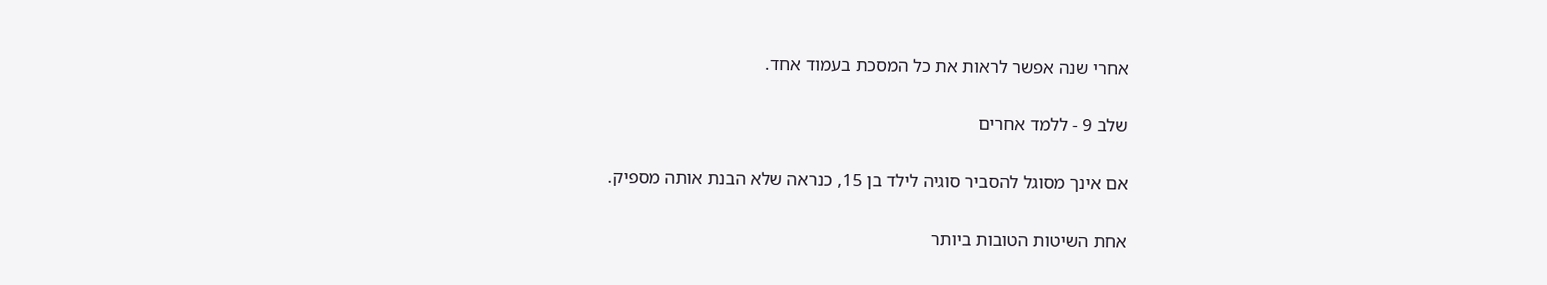אחרי שנה אפשר לראות את כל המסכת בעמוד אחד.

שלב 9 - ללמד אחרים

אם אינך מסוגל להסביר סוגיה לילד בן 15, כנראה שלא הבנת אותה מספיק.

אחת השיטות הטובות ביותר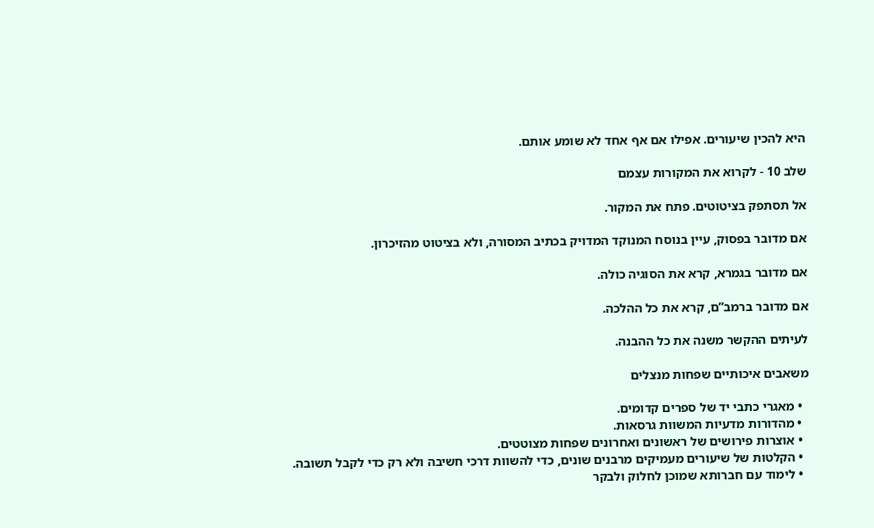היא להכין שיעורים. אפילו אם אף אחד לא שומע אותם.

שלב 10 - לקרוא את המקורות עצמם

אל תסתפק בציטוטים. פתח את המקור.

אם מדובר בפסוק, עיין בנוסח המנוקד המדויק בכתיב המסורה, ולא בציטוט מהזיכרון.

אם מדובר בגמרא, קרא את הסוגיה כולה.

אם מדובר ברמב”ם, קרא את כל ההלכה.

לעיתים ההקשר משנה את כל ההבנה.

משאבים איכותיים שפחות מנצלים

  • מאגרי כתבי יד של ספרים קדומים.
  • מהדורות מדעיות המשוות גרסאות.
  • אוצרות פירושים של ראשונים ואחרונים שפחות מצוטטים.
  • הקלטות של שיעורים מעמיקים מרבנים שונים, כדי להשוות דרכי חשיבה ולא רק כדי לקבל תשובה.
  • לימוד עם חברותא שמוכן לחלוק ולבקר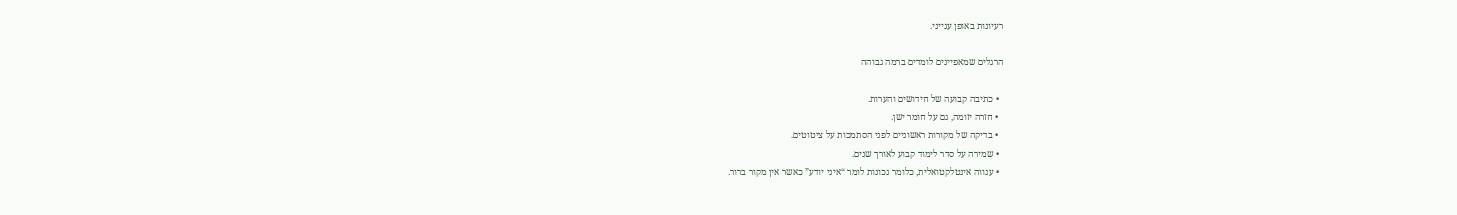רעיונות באופן ענייני.

הרגלים שמאפיינים לומדים ברמה גבוהה

  • כתיבה קבועה של חידושים והערות.
  • חזרה יזומה, גם על חומר ישן.
  • בדיקה של מקורות ראשוניים לפני הסתמכות על ציטוטים.
  • שמירה על סדר לימוד קבוע לאורך שנים.
  • ענווה אינטלקטואלית, כלומר נכונות לומר “איני יודע” כאשר אין מקור ברור.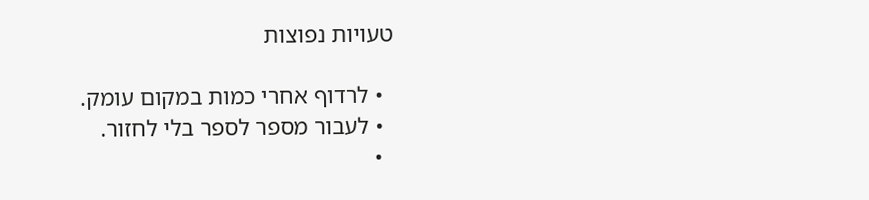טעויות נפוצות

  • לרדוף אחרי כמות במקום עומק.
  • לעבור מספר לספר בלי לחזור.
  •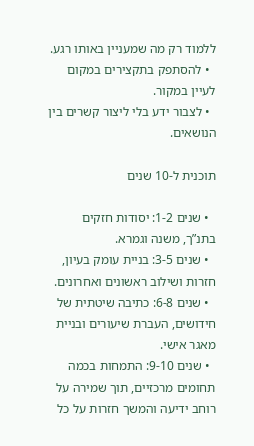ללמוד רק מה שמעניין באותו רגע.
  • להסתפק בתקצירים במקום לעיין במקור.
  • לצבור ידע בלי ליצור קשרים בין הנושאים.

תוכנית ל-10 שנים

  • שנים 1-2: יסודות חזקים בתנ”ך, משנה וגמרא.
  • שנים 3-5: בניית עומק בעיון, חזרות ושילוב ראשונים ואחרונים.
  • שנים 6-8: כתיבה שיטתית של חידושים, העברת שיעורים ובניית מאגר אישי.
  • שנים 9-10: התמחות בכמה תחומים מרכזיים, תוך שמירה על רוחב ידיעה והמשך חזרות על כל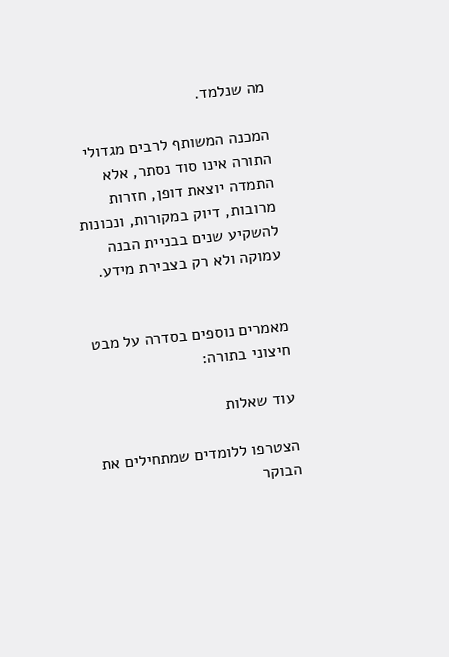מה שנלמד.

המכנה המשותף לרבים מגדולי התורה אינו סוד נסתר, אלא התמדה יוצאת דופן, חזרות מרובות, דיוק במקורות, ונכונות להשקיע שנים בבניית הבנה עמוקה ולא רק בצבירת מידע.


מאמרים נוספים בסדרה על מבט חיצוני בתורה:

עוד שאלות

הצטרפו ללומדים שמתחילים את הבוקר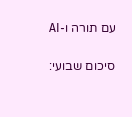עם תורה ו-AI

סיכום שבועי: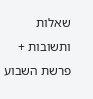שאלות ותשובות + פרשת השבוע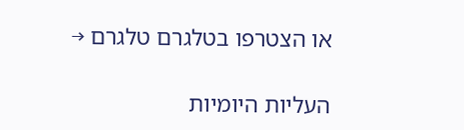או הצטרפו בטלגרם טלגרם →

העליות היומיות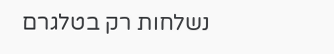נשלחות רק בטלגרם